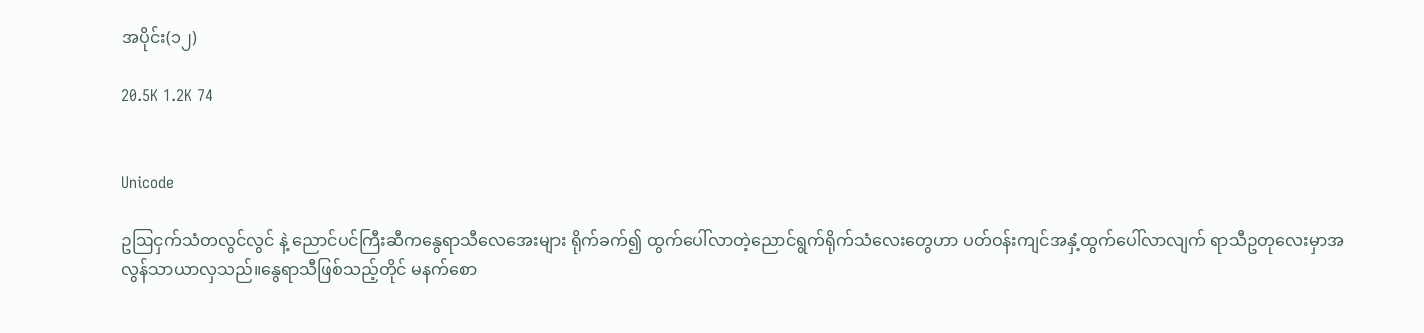အပိုင်း(၁၂)

20.5K 1.2K 74


Unicode

ဥဩငှက်သံတလွင်လွင် နဲ့ ညောင်ပင်ကြီးဆီကနွေရာသီလေအေးများ ရိုက်ခက်၍ ထွက်ပေါ်လာတဲ့ညောင်ရွက်ရိုက်သံလေးတွေဟာ ပတ်ဝန်းကျင်အနှံ့ထွက်ပေါ်လာလျက် ရာသီဥတုလေးမှာအလွန်သာယာလှသည်။နွေရာသီဖြစ်သည့်တိုင် မနက်စော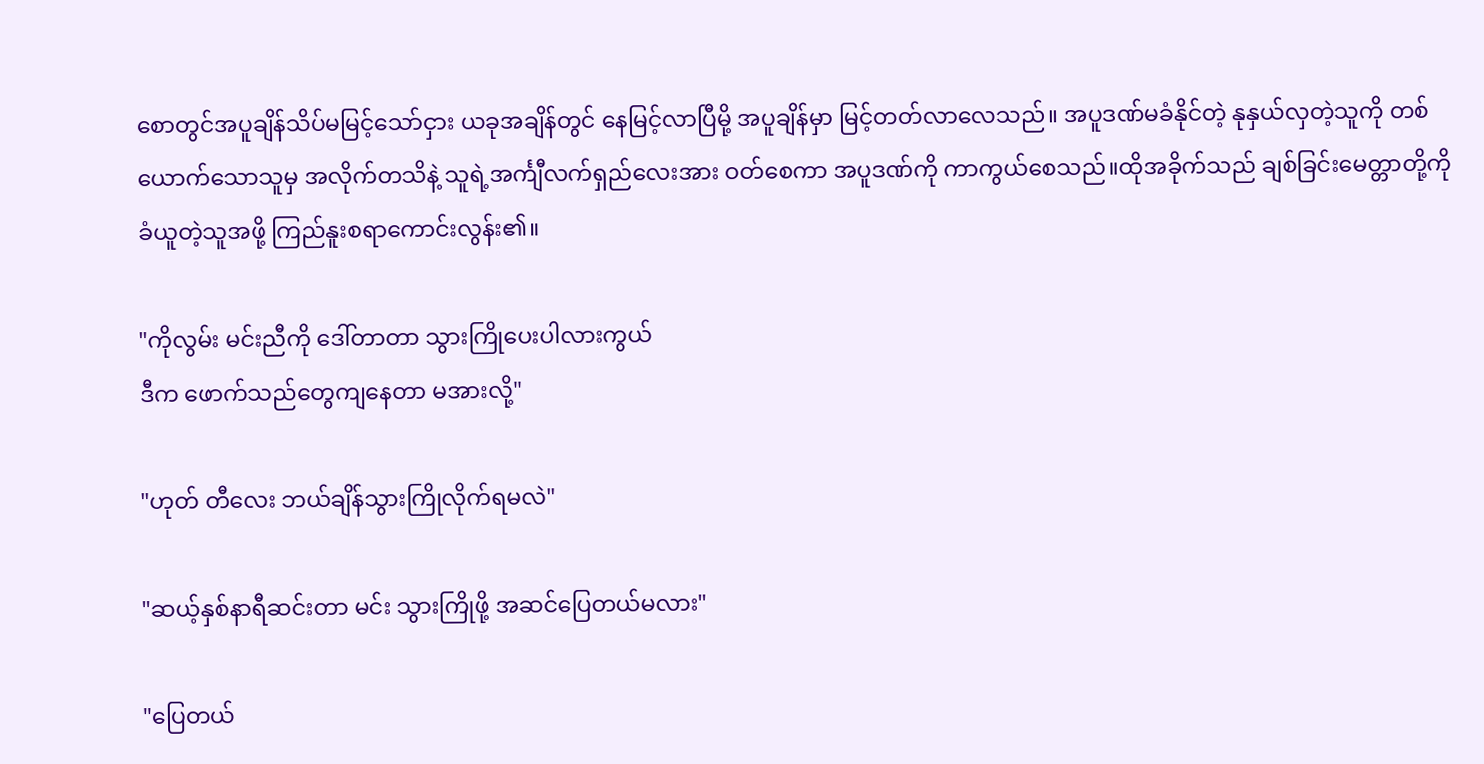စောတွင်အပူချိန်သိပ်မမြင့်သော်ငှား ယခုအချိန်တွင် နေမြင့်လာပြီမို့ အပူချိန်မှာ မြင့်တတ်လာလေသည်။ အပူဒဏ်မခံနိုင်တဲ့ နုနှယ်လှတဲ့သူကို တစ်ယောက်သောသူမှ အလိုက်တသိနဲ့ သူရဲ့အင်္ကျီလက်ရှည်လေးအား ဝတ်စေကာ အပူဒဏ်ကို ကာကွယ်စေသည်။ထိုအခိုက်သည် ချစ်ခြင်းမေတ္တာတို့ကို ခံယူတဲ့သူအဖို့ ကြည်နူးစရာကောင်းလွန်း၏။

"ကိုလွမ်း မင်းညီကို ဒေါ်တာတာ သွားကြိုပေးပါလားကွယ်
ဒီက ဖောက်သည်တွေကျနေတာ မအားလို့"

"ဟုတ် တီလေး ဘယ်ချိန်သွားကြိုလိုက်ရမလဲ"

"ဆယ့်နှစ်နာရီဆင်းတာ မင်း သွားကြိုဖို့ အဆင်ပြေတယ်မလား"

"ပြေတယ်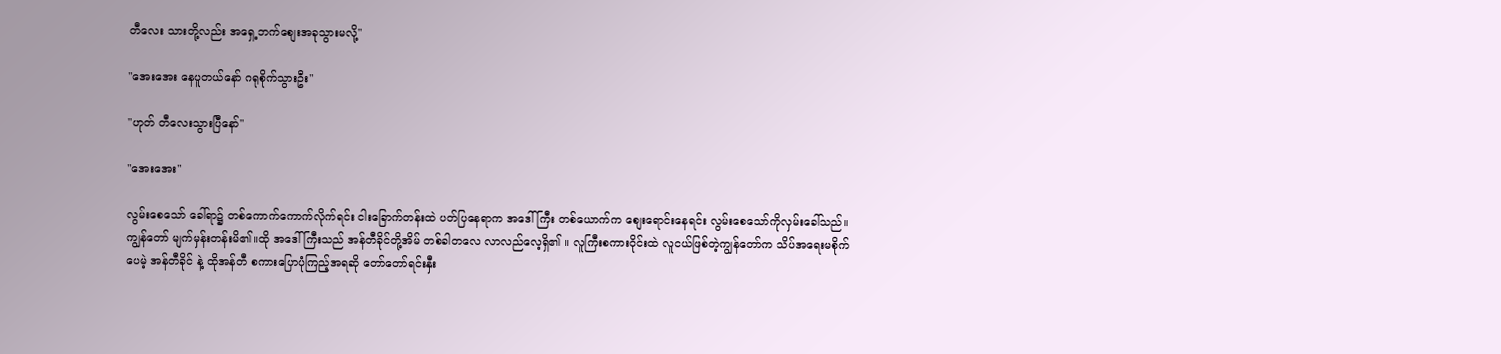တီလေး သားတို့လည်း အရှေ့ဘက်စျေးအခုသွားမလို့"

"အေးအေး နေပူတယ်နော် ဂရုစိုက်သွားဦး"

"ဟုတ် တီလေးသွားပြီနော်"

"အေးအေး"

လွမ်းစေသော် ခေါ်ရာ၌ တစ်ကောက်ကောက်လိုက်ရင်း ငါးခြောက်တန်းထဲ ပတ်ပြနေရာက အဒေါ်ကြီး တစ်ယောက်က စျေးရောင်းနေရင်း လွမ်းစေသော်ကိုလှမ်းခေါ်သည်။
ကျွန်တော် မျက်မှန်းတန်းမိ၏။ထို အဒေါ်ကြီးသည် အန်တီခိုင်တို့အိမ် တစ်ခါတလေ လာလည်လေ့ရှိ၏ ။ လူကြီးစကားဝိုင်းထဲ လူငယ်ဖြစ်တဲ့ကျွန်တော်က သိပ်အရေးမစိုက်ပေမဲ့ အန်တီခိုင် နဲ့ ထိုအန်တီ စကားပြောပုံကြည့်အရဆို တော်တော်ရင်းနှီး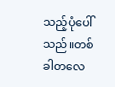သည့်ပုံပေါ်သည်။တစ်ခါတလေ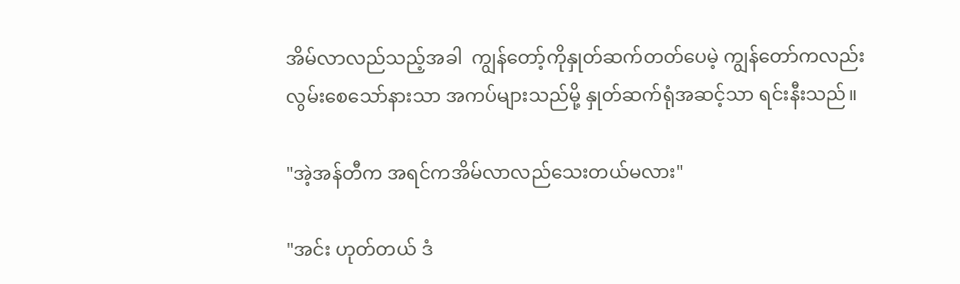အိမ်လာလည်သည့်အခါ  ကျွန်တော့်ကိုနှုတ်ဆက်တတ်ပေမဲ့ ကျွန်တော်ကလည်း လွမ်းစေသော်နားသာ အကပ်များသည်မို့ နှုတ်ဆက်ရုံအဆင့်သာ ရင်းနီးသည်။

"အဲ့အန်တီက အရင်ကအိမ်လာလည်သေးတယ်မလား"

"အင်း ဟုတ်တယ် ဒံ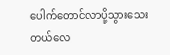ပေါက်တောင်လာပို့သွားသေးတယ်လေ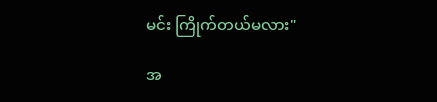မင်း ကြိုက်တယ်မလား"

အ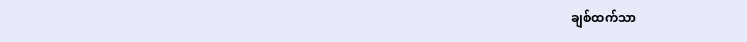ချစ်ထက်သာ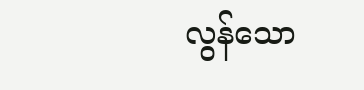လွန်သော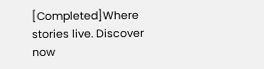[Completed]Where stories live. Discover now